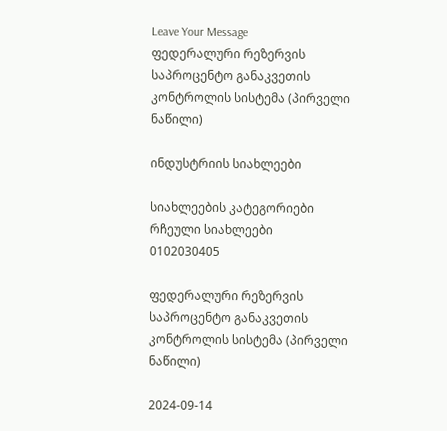Leave Your Message
ფედერალური რეზერვის საპროცენტო განაკვეთის კონტროლის სისტემა (პირველი ნაწილი)

ინდუსტრიის სიახლეები

სიახლეების კატეგორიები
რჩეული სიახლეები
0102030405

ფედერალური რეზერვის საპროცენტო განაკვეთის კონტროლის სისტემა (პირველი ნაწილი)

2024-09-14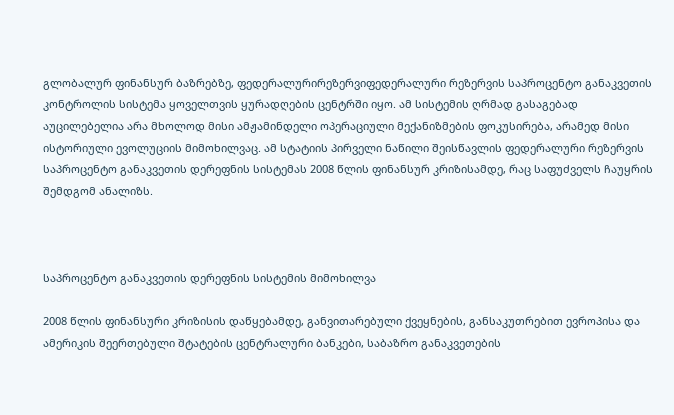გლობალურ ფინანსურ ბაზრებზე, ფედერალურირეზერვიფედერალური რეზერვის საპროცენტო განაკვეთის კონტროლის სისტემა ყოველთვის ყურადღების ცენტრში იყო. ამ სისტემის ღრმად გასაგებად აუცილებელია არა მხოლოდ მისი ამჟამინდელი ოპერაციული მექანიზმების ფოკუსირება, არამედ მისი ისტორიული ევოლუციის მიმოხილვაც. ამ სტატიის პირველი ნაწილი შეისწავლის ფედერალური რეზერვის საპროცენტო განაკვეთის დერეფნის სისტემას 2008 წლის ფინანსურ კრიზისამდე, რაც საფუძველს ჩაუყრის შემდგომ ანალიზს.



საპროცენტო განაკვეთის დერეფნის სისტემის მიმოხილვა

2008 წლის ფინანსური კრიზისის დაწყებამდე, განვითარებული ქვეყნების, განსაკუთრებით ევროპისა და ამერიკის შეერთებული შტატების ცენტრალური ბანკები, საბაზრო განაკვეთების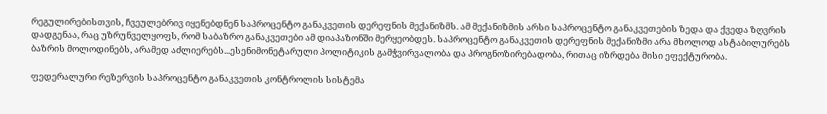რეგულირებისთვის, ჩვეულებრივ იყენებდნენ საპროცენტო განაკვეთის დერეფნის მექანიზმს. ამ მექანიზმის არსი საპროცენტო განაკვეთების ზედა და ქვედა ზღვრის დადგენაა, რაც უზრუნველყოფს, რომ საბაზრო განაკვეთები ამ დიაპაზონში მერყეობდეს. საპროცენტო განაკვეთის დერეფნის მექანიზმი არა მხოლოდ ასტაბილურებს ბაზრის მოლოდინებს, არამედ აძლიერებს...ესენიმონეტარული პოლიტიკის გამჭვირვალობა და პროგნოზირებადობა, რითაც იზრდება მისი ეფექტურობა.

ფედერალური რეზერვის საპროცენტო განაკვეთის კონტროლის სისტემა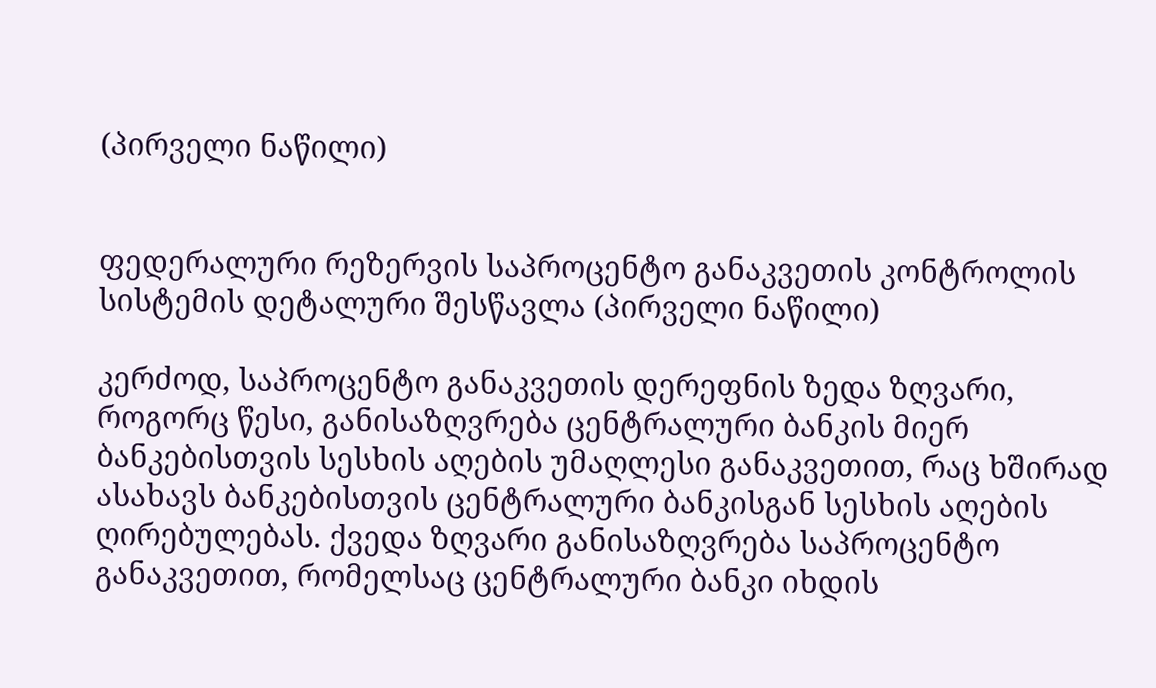(პირველი ნაწილი)


ფედერალური რეზერვის საპროცენტო განაკვეთის კონტროლის სისტემის დეტალური შესწავლა (პირველი ნაწილი)

კერძოდ, საპროცენტო განაკვეთის დერეფნის ზედა ზღვარი, როგორც წესი, განისაზღვრება ცენტრალური ბანკის მიერ ბანკებისთვის სესხის აღების უმაღლესი განაკვეთით, რაც ხშირად ასახავს ბანკებისთვის ცენტრალური ბანკისგან სესხის აღების ღირებულებას. ქვედა ზღვარი განისაზღვრება საპროცენტო განაკვეთით, რომელსაც ცენტრალური ბანკი იხდის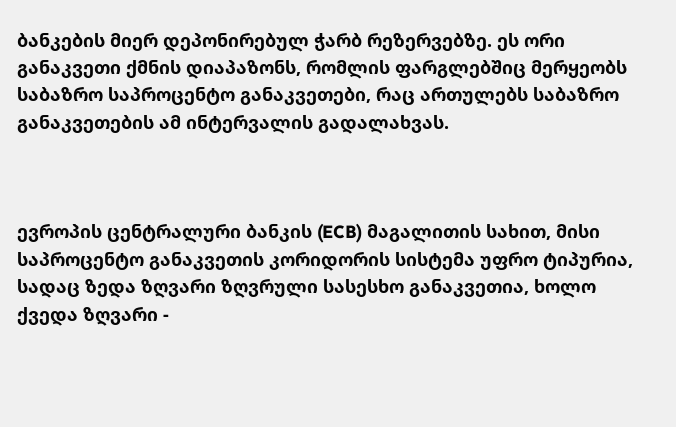ბანკების მიერ დეპონირებულ ჭარბ რეზერვებზე. ეს ორი განაკვეთი ქმნის დიაპაზონს, რომლის ფარგლებშიც მერყეობს საბაზრო საპროცენტო განაკვეთები, რაც ართულებს საბაზრო განაკვეთების ამ ინტერვალის გადალახვას.



ევროპის ცენტრალური ბანკის (ECB) მაგალითის სახით, მისი საპროცენტო განაკვეთის კორიდორის სისტემა უფრო ტიპურია, სადაც ზედა ზღვარი ზღვრული სასესხო განაკვეთია, ხოლო ქვედა ზღვარი -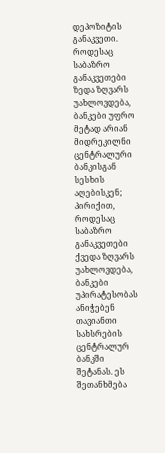დეპოზიტის განაკვეთი. როდესაც საბაზრო განაკვეთები ზედა ზღვარს უახლოვდება, ბანკები უფრო მეტად არიან მიდრეკილნი ცენტრალური ბანკისგან სესხის აღებისკენ; პირიქით, როდესაც საბაზრო განაკვეთები ქვედა ზღვარს უახლოვდება, ბანკები უპირატესობას ანიჭებენ თავიანთი სახსრების ცენტრალურ ბანკში შეტანას. ეს შეთანხმება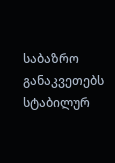საბაზრო განაკვეთებს სტაბილურ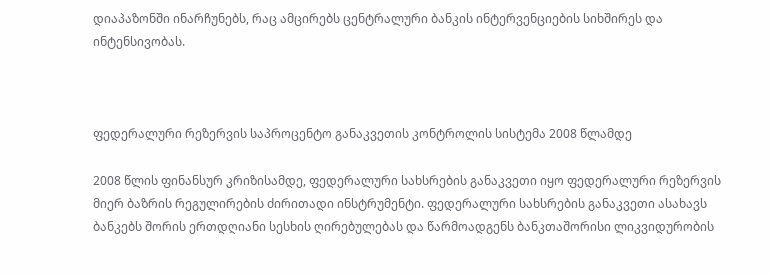დიაპაზონში ინარჩუნებს, რაც ამცირებს ცენტრალური ბანკის ინტერვენციების სიხშირეს და ინტენსივობას.



ფედერალური რეზერვის საპროცენტო განაკვეთის კონტროლის სისტემა 2008 წლამდე

2008 წლის ფინანსურ კრიზისამდე, ფედერალური სახსრების განაკვეთი იყო ფედერალური რეზერვის მიერ ბაზრის რეგულირების ძირითადი ინსტრუმენტი. ფედერალური სახსრების განაკვეთი ასახავს ბანკებს შორის ერთდღიანი სესხის ღირებულებას და წარმოადგენს ბანკთაშორისი ლიკვიდურობის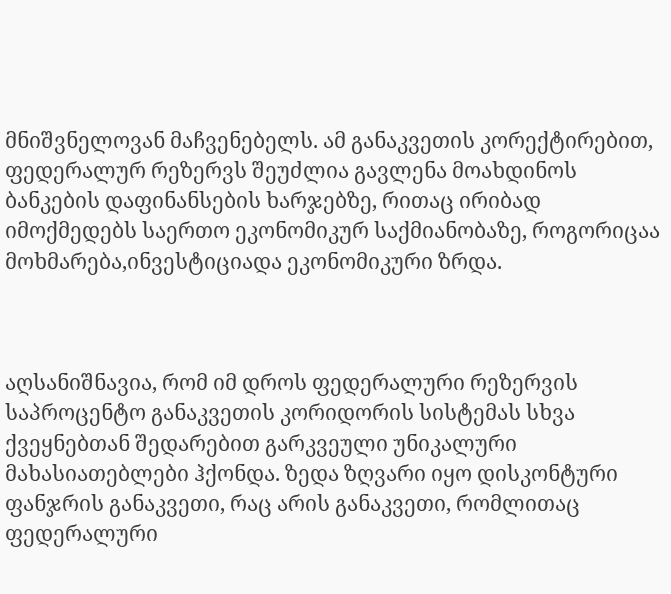მნიშვნელოვან მაჩვენებელს. ამ განაკვეთის კორექტირებით, ფედერალურ რეზერვს შეუძლია გავლენა მოახდინოს ბანკების დაფინანსების ხარჯებზე, რითაც ირიბად იმოქმედებს საერთო ეკონომიკურ საქმიანობაზე, როგორიცაა მოხმარება,ინვესტიციადა ეკონომიკური ზრდა.



აღსანიშნავია, რომ იმ დროს ფედერალური რეზერვის საპროცენტო განაკვეთის კორიდორის სისტემას სხვა ქვეყნებთან შედარებით გარკვეული უნიკალური მახასიათებლები ჰქონდა. ზედა ზღვარი იყო დისკონტური ფანჯრის განაკვეთი, რაც არის განაკვეთი, რომლითაც ფედერალური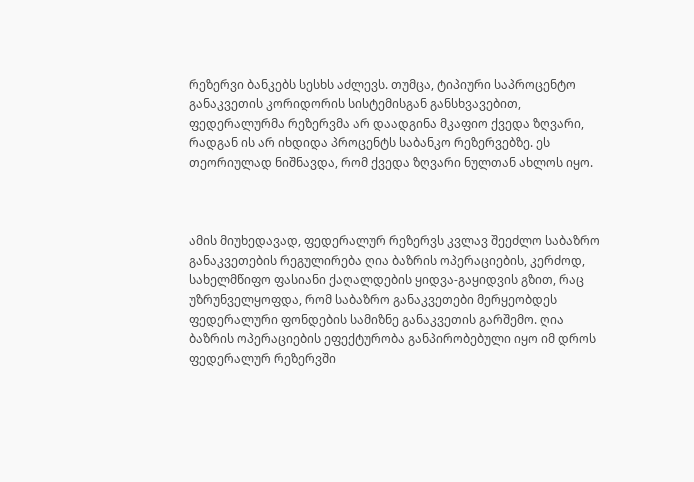რეზერვი ბანკებს სესხს აძლევს. თუმცა, ტიპიური საპროცენტო განაკვეთის კორიდორის სისტემისგან განსხვავებით, ფედერალურმა რეზერვმა არ დაადგინა მკაფიო ქვედა ზღვარი, რადგან ის არ იხდიდა პროცენტს საბანკო რეზერვებზე. ეს თეორიულად ნიშნავდა, რომ ქვედა ზღვარი ნულთან ახლოს იყო.



ამის მიუხედავად, ფედერალურ რეზერვს კვლავ შეეძლო საბაზრო განაკვეთების რეგულირება ღია ბაზრის ოპერაციების, კერძოდ, სახელმწიფო ფასიანი ქაღალდების ყიდვა-გაყიდვის გზით, რაც უზრუნველყოფდა, რომ საბაზრო განაკვეთები მერყეობდეს ფედერალური ფონდების სამიზნე განაკვეთის გარშემო. ღია ბაზრის ოპერაციების ეფექტურობა განპირობებული იყო იმ დროს ფედერალურ რეზერვში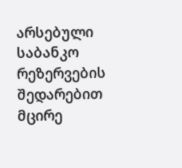არსებული საბანკო რეზერვების შედარებით მცირე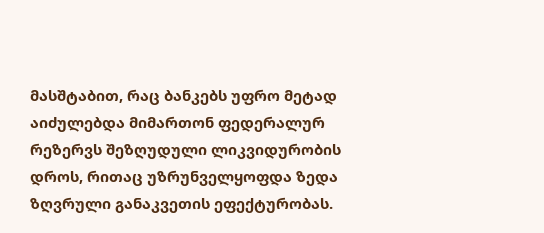მასშტაბით, რაც ბანკებს უფრო მეტად აიძულებდა მიმართონ ფედერალურ რეზერვს შეზღუდული ლიკვიდურობის დროს, რითაც უზრუნველყოფდა ზედა ზღვრული განაკვეთის ეფექტურობას.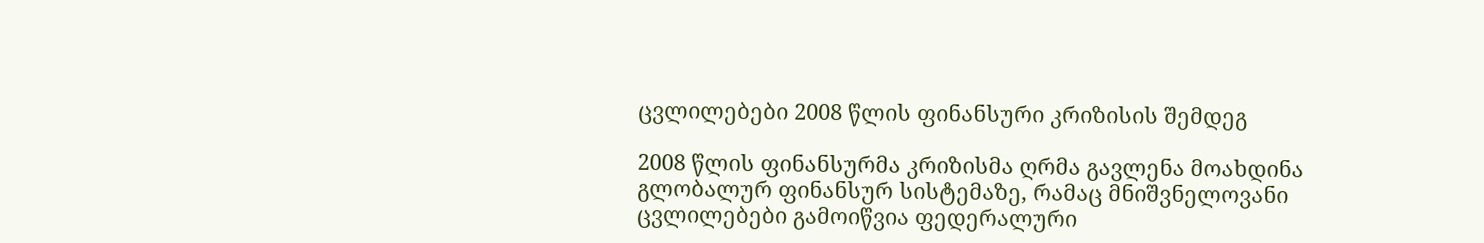ცვლილებები 2008 წლის ფინანსური კრიზისის შემდეგ

2008 წლის ფინანსურმა კრიზისმა ღრმა გავლენა მოახდინა გლობალურ ფინანსურ სისტემაზე, რამაც მნიშვნელოვანი ცვლილებები გამოიწვია ფედერალური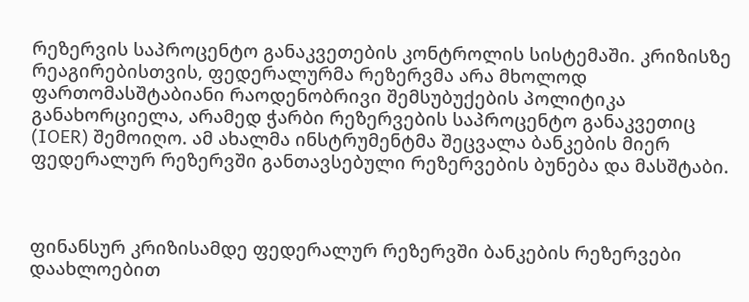რეზერვის საპროცენტო განაკვეთების კონტროლის სისტემაში. კრიზისზე რეაგირებისთვის, ფედერალურმა რეზერვმა არა მხოლოდ ფართომასშტაბიანი რაოდენობრივი შემსუბუქების პოლიტიკა განახორციელა, არამედ ჭარბი რეზერვების საპროცენტო განაკვეთიც (IOER) შემოიღო. ამ ახალმა ინსტრუმენტმა შეცვალა ბანკების მიერ ფედერალურ რეზერვში განთავსებული რეზერვების ბუნება და მასშტაბი.



ფინანსურ კრიზისამდე ფედერალურ რეზერვში ბანკების რეზერვები დაახლოებით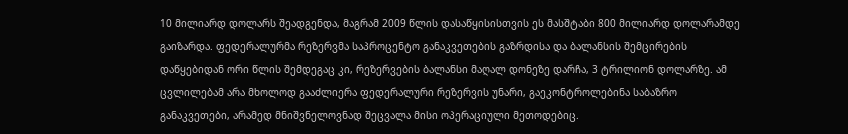10 მილიარდ დოლარს შეადგენდა, მაგრამ 2009 წლის დასაწყისისთვის ეს მასშტაბი 800 მილიარდ დოლარამდე გაიზარდა. ფედერალურმა რეზერვმა საპროცენტო განაკვეთების გაზრდისა და ბალანსის შემცირების დაწყებიდან ორი წლის შემდეგაც კი, რეზერვების ბალანსი მაღალ დონეზე დარჩა, 3 ტრილიონ დოლარზე. ამ ცვლილებამ არა მხოლოდ გააძლიერა ფედერალური რეზერვის უნარი, გაეკონტროლებინა საბაზრო განაკვეთები, არამედ მნიშვნელოვნად შეცვალა მისი ოპერაციული მეთოდებიც.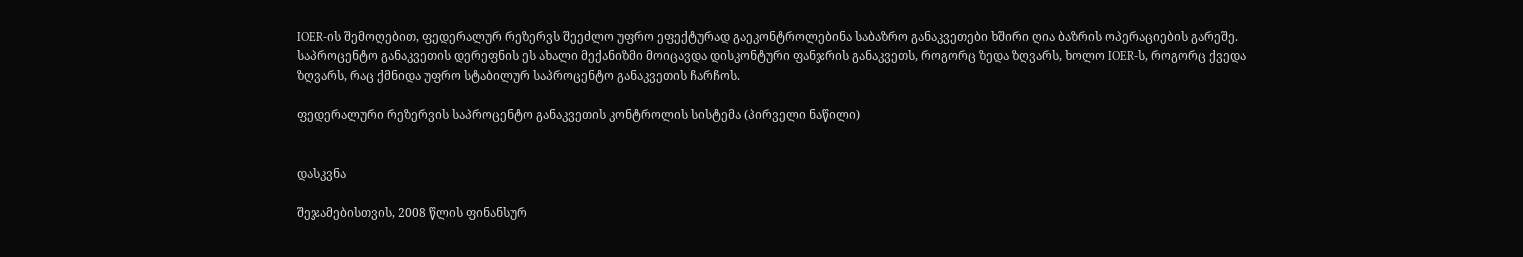IOER-ის შემოღებით, ფედერალურ რეზერვს შეეძლო უფრო ეფექტურად გაეკონტროლებინა საბაზრო განაკვეთები ხშირი ღია ბაზრის ოპერაციების გარეშე. საპროცენტო განაკვეთის დერეფნის ეს ახალი მექანიზმი მოიცავდა დისკონტური ფანჯრის განაკვეთს, როგორც ზედა ზღვარს, ხოლო IOER-ს, როგორც ქვედა ზღვარს, რაც ქმნიდა უფრო სტაბილურ საპროცენტო განაკვეთის ჩარჩოს.

ფედერალური რეზერვის საპროცენტო განაკვეთის კონტროლის სისტემა (პირველი ნაწილი)


დასკვნა

შეჯამებისთვის, 2008 წლის ფინანსურ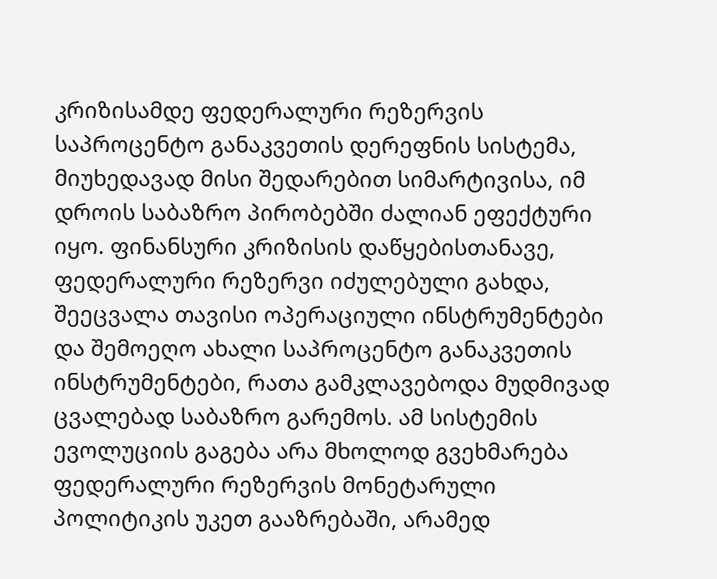კრიზისამდე ფედერალური რეზერვის საპროცენტო განაკვეთის დერეფნის სისტემა, მიუხედავად მისი შედარებით სიმარტივისა, იმ დროის საბაზრო პირობებში ძალიან ეფექტური იყო. ფინანსური კრიზისის დაწყებისთანავე, ფედერალური რეზერვი იძულებული გახდა, შეეცვალა თავისი ოპერაციული ინსტრუმენტები და შემოეღო ახალი საპროცენტო განაკვეთის ინსტრუმენტები, რათა გამკლავებოდა მუდმივად ცვალებად საბაზრო გარემოს. ამ სისტემის ევოლუციის გაგება არა მხოლოდ გვეხმარება ფედერალური რეზერვის მონეტარული პოლიტიკის უკეთ გააზრებაში, არამედ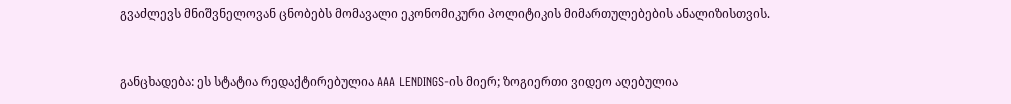გვაძლევს მნიშვნელოვან ცნობებს მომავალი ეკონომიკური პოლიტიკის მიმართულებების ანალიზისთვის.



განცხადება: ეს სტატია რედაქტირებულია AAA LENDINGS-ის მიერ; ზოგიერთი ვიდეო აღებულია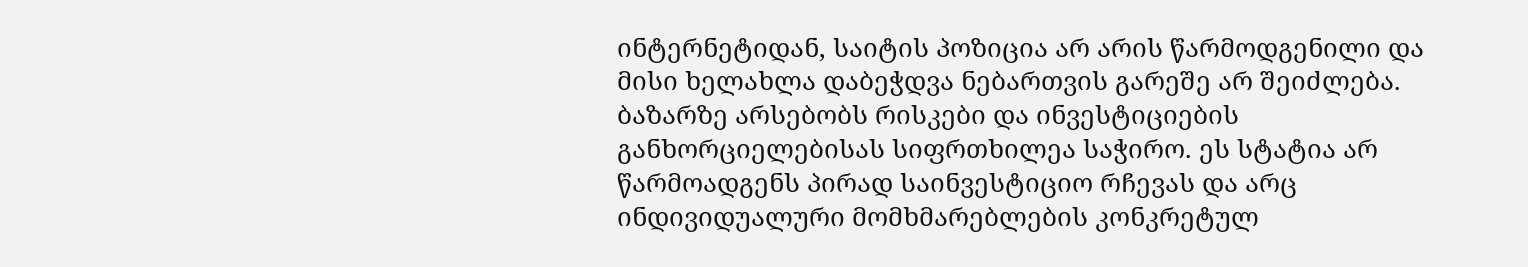ინტერნეტიდან, საიტის პოზიცია არ არის წარმოდგენილი და მისი ხელახლა დაბეჭდვა ნებართვის გარეშე არ შეიძლება. ბაზარზე არსებობს რისკები და ინვესტიციების განხორციელებისას სიფრთხილეა საჭირო. ეს სტატია არ წარმოადგენს პირად საინვესტიციო რჩევას და არც ინდივიდუალური მომხმარებლების კონკრეტულ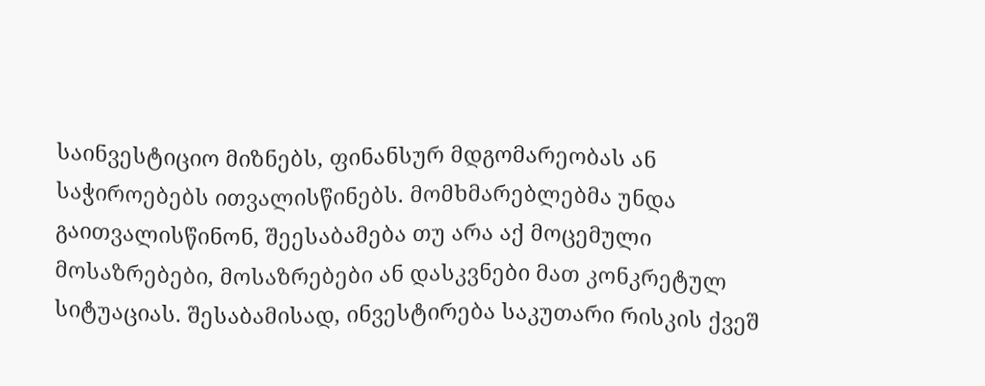საინვესტიციო მიზნებს, ფინანსურ მდგომარეობას ან საჭიროებებს ითვალისწინებს. მომხმარებლებმა უნდა გაითვალისწინონ, შეესაბამება თუ არა აქ მოცემული მოსაზრებები, მოსაზრებები ან დასკვნები მათ კონკრეტულ სიტუაციას. შესაბამისად, ინვესტირება საკუთარი რისკის ქვეშ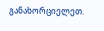განახორციელეთ.